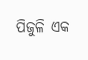ପିଜୁଳି ଏକ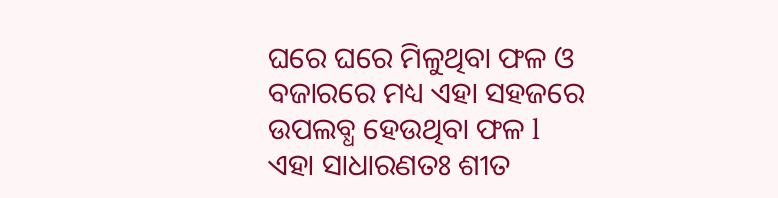ଘରେ ଘରେ ମିଳୁଥିବା ଫଳ ଓ ବଜାରରେ ମଧ୍ୟ ଏହା ସହଜରେ ଉପଲବ୍ଧ ହେଉଥିବା ଫଳ l ଏହା ସାଧାରଣତଃ ଶୀତ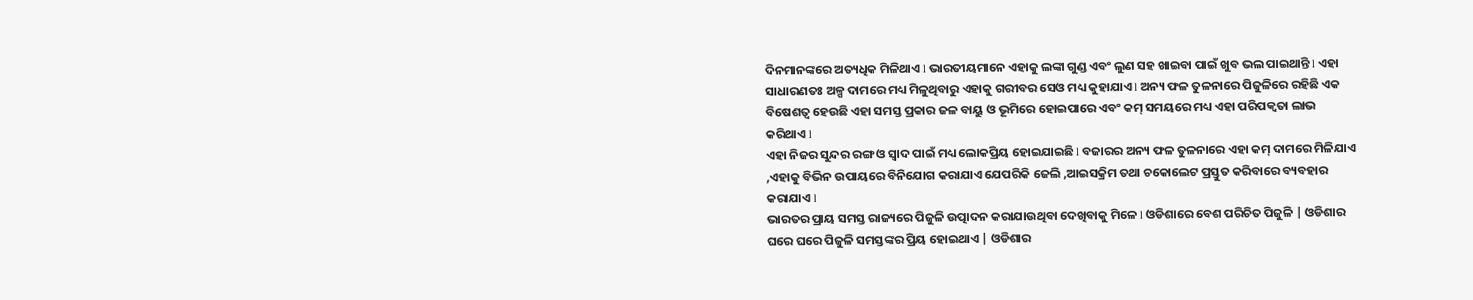ଦିନମାନଙ୍କରେ ଅତ୍ୟଧିକ ମିଳିଥାଏ l ଭାରତୀୟମାନେ ଏହାକୁ ଲଙ୍କା ଗୁଣ୍ଡ ଏବଂ ଲୁଣ ସହ ଖାଇବା ପାଇଁ ଖୁବ ଭଲ ପାଇଥାନ୍ତି l ଏହା ସାଧାରଣତଃ ଅଳ୍ପ ଦାମରେ ମଧ୍ୟ ମିଳୁଥିବାରୁ ଏହାକୁ ଗରୀବର ସେଓ ମଧ୍ୟ କୁହାଯାଏ l ଅନ୍ୟ ଫଳ ତୁଳନାରେ ପିଜୁଳିରେ ରହିଛି ଏକ ବିଷେଶତ୍ଵ ହେଉଛି ଏହା ସମସ୍ତ ପ୍ରକାର ଜଳ ବାୟୁ ଓ ଭୂମିରେ ହୋଇପାରେ ଏବଂ କମ୍ ସମୟରେ ମଧ୍ୟ ଏହା ପରିପକ୍ଵତା ଲାଭ କରିଥାଏ l
ଏହା ନିଜର ସୁନ୍ଦର ରଙ୍ଗ ଓ ସ୍ୱାଦ ପାଇଁ ମଧ୍ୟ ଲୋକପ୍ରିୟ ହୋଇଯାଇଛି l ବଜାରର ଅନ୍ୟ ଫଳ ତୁଳନାରେ ଏହା କମ୍ ଦାମରେ ମିଳିଯାଏ ,ଏହାକୁ ବିଭିନ ଉପାୟରେ ବିନିଯୋଗ କରାଯାଏ ଯେପରିକି ଜେଲି ,ଆଇସକ୍ରିମ ତଥା ଚକୋଲେଟ ପ୍ରସ୍ତୁତ କରିବାରେ ବ୍ୟବହାର କରାଯାଏ l
ଭାରତର ପ୍ରାୟ ସମସ୍ତ ରାଜ୍ୟରେ ପିଜୁଳି ଉତ୍ପାଦନ କରାଯାଉଥିବା ଦେଖିବାକୁ ମିଳେ l ଓଡିଶାରେ ବେଶ ପରିଚିତ ପିଜୁଳି | ଓଡିଶାର ଘରେ ଘରେ ପିଜୁଳି ସମସ୍ତଙ୍କର ପ୍ରିୟ ହୋଇଥାଏ | ଓଡିଶାର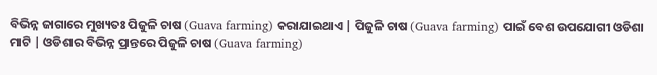ବିଭିନ୍ନ ଜାଗାରେ ମୁଖ୍ୟତଃ ପିଜୁଳି ଚାଷ (Guava farming) କରାଯାଇଥାଏ | ପିଜୁଳି ଚାଷ (Guava farming) ପାଇଁ ବେଶ ଉପଯୋଗୀ ଓଡିଶା ମାଟି | ଓଡିଶାର ବିଭିନ୍ନ ପ୍ରାନ୍ତରେ ପିଜୁଳି ଚାଷ (Guava farming)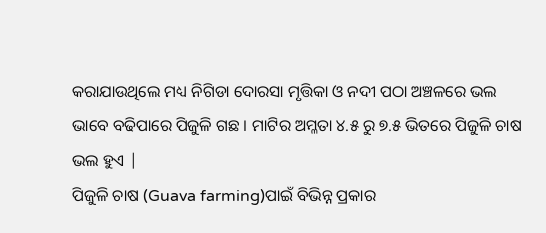କରାଯାଉଥିଲେ ମଧ୍ୟ ନିଗିଡା ଦୋରସା ମୃତ୍ତିକା ଓ ନଦୀ ପଠା ଅଞ୍ଚଳରେ ଭଲ ଭାବେ ବଢିପାରେ ପିଜୁଳି ଗଛ । ମାଟିର ଅମ୍ଳତା ୪.୫ ରୁ ୭.୫ ଭିତରେ ପିଜୁଳି ଚାଷ ଭଲ ହୁଏ |
ପିଜୁଳି ଚାଷ (Guava farming)ପାଇଁ ବିଭିନ୍ନ ପ୍ରକାର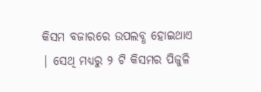କିସମ ବଜାରରେ ଉପଲବ୍ଧ ହୋଇଥାଏ | ସେଥି ମଧ୍ୟରୁ ୨ ଟି କିସମର ପିଜୁଳି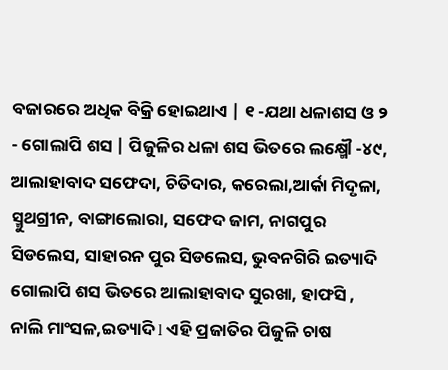ବଜାରରେ ଅଧିକ ବିକ୍ରି ହୋଇଥାଏ | ୧ -ଯଥା ଧଳାଶସ ଓ ୨ - ଗୋଲାପି ଶସ | ପିଜୁଳିର ଧଳା ଶସ ଭିତରେ ଲକ୍ଷ୍ମୌ -୪୯, ଆଲାହାବାଦ ସଫେଦା, ଚିତିଦାର, କରେଲା,ଆର୍କା ମିଦୃଳା, ସ୍ମୁଥଗ୍ରୀନ, ବାଙ୍ଗାଲୋରା, ସଫେଦ ଜାମ, ନାଗପୁର ସିଡଲେସ, ସାହାରନ ପୁର ସିଡଲେସ, ଭୁବନଗିରି ଇତ୍ୟାଦି ଗୋଲାପି ଶସ ଭିତରେ ଆଲାହାବାଦ ସୁରଖା, ହାଫସି , ନାଲି ମାଂସଳ,ଇତ୍ୟାଦି l ଏହି ପ୍ରଜାତିର ପିଜୁଳି ଚାଷ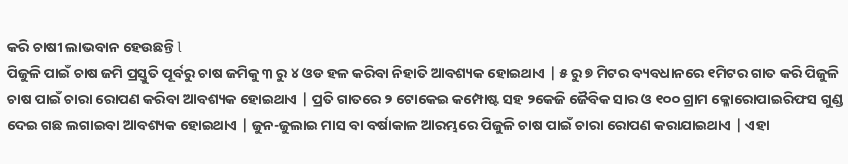କରି ଚାଷୀ ଲାଭବାନ ହେଉଛନ୍ତି l
ପିଜୁଳି ପାଇଁ ଚାଷ ଜମି ପ୍ରସ୍ତୁତି ପୂର୍ବରୁ ଚାଷ ଜମିକୁ ୩ ରୁ ୪ ଓଡ ହଳ କରିବା ନିହାତି ଆବଶ୍ୟକ ହୋଇଥାଏ | ୫ ରୁ ୭ ମିଟର ବ୍ୟବଧାନରେ ୧ମିଟର ଗାତ କରି ପିଜୁଳି ଚାଷ ପାଇଁ ଚାରା ରୋପଣ କରିବା ଆବଶ୍ୟକ ହୋଇଥାଏ | ପ୍ରତି ଗାତରେ ୨ ଟୋକେଇ କମ୍ପୋଷ୍ଟ ସହ ୨କେଜି ଜୈବିକ ସାର ଓ ୧୦୦ ଗ୍ରାମ କ୍ଳୋରୋପାଇରିଫସ ଗୁଣ୍ଡ ଦେଇ ଗଛ ଲଗାଇବା ଆବଶ୍ୟକ ହୋଇଥାଏ | ଜୁନ-ଜୁଲାଇ ମାସ ବା ବର୍ଷାକାଳ ଆରମ୍ଭରେ ପିଜୁଳି ଚାଷ ପାଇଁ ଚାରା ରୋପଣ କରାଯାଇଥାଏ | ଏହା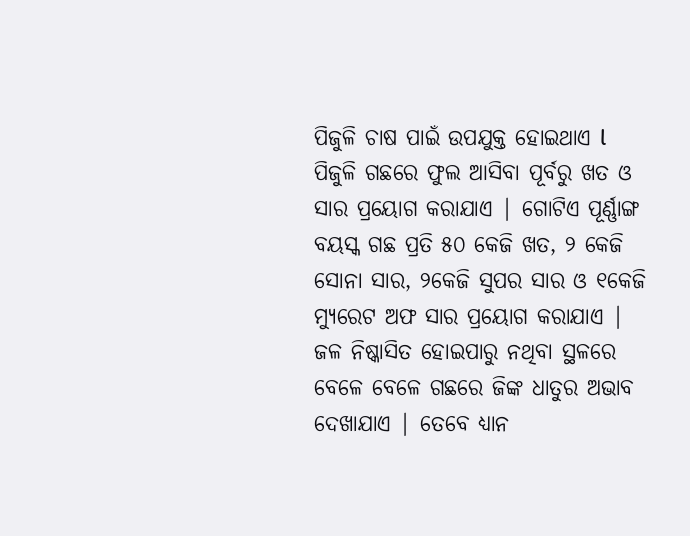ପିଜୁଳି ଚାଷ ପାଇଁ ଉପଯୁକ୍ତ ହୋଇଥାଏ l
ପିଜୁଳି ଗଛରେ ଫୁଲ ଆସିବା ପୂର୍ବରୁ ଖତ ଓ ସାର ପ୍ରୟୋଗ କରାଯାଏ | ଗୋଟିଏ ପୂର୍ଣ୍ଣାଙ୍ଗ ବୟସ୍କ ଗଛ ପ୍ରତି ୫୦ କେଜି ଖତ, ୨ କେଜି ସୋନା ସାର, ୨କେଜି ସୁପର ସାର ଓ ୧କେଜି ମ୍ୟୁରେଟ ଅଫ ସାର ପ୍ରୟୋଗ କରାଯାଏ | ଜଳ ନିଷ୍କାସିତ ହୋଇପାରୁ ନଥିବା ସ୍ଥଳରେ ବେଳେ ବେଳେ ଗଛରେ ଜିଙ୍କ ଧାତୁର ଅଭାବ ଦେଖାଯାଏ | ତେବେ ଧ୍ୟାନ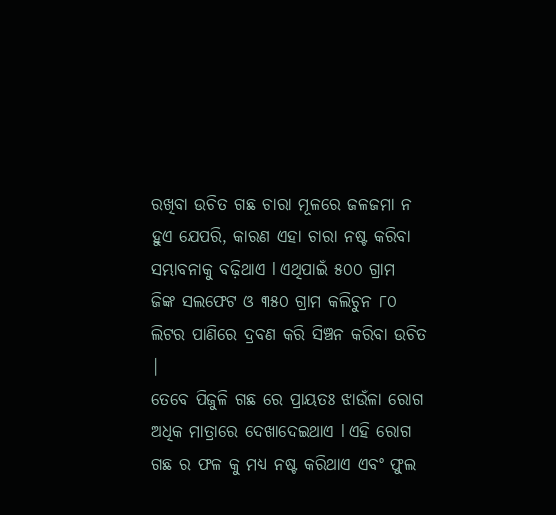ରଖିବା ଉଚିତ ଗଛ ଚାରା ମୂଳରେ ଜଳଜମା ନ ହୁଏ ଯେପରି, କାରଣ ଏହା ଚାରା ନଷ୍ଟ କରିବା ସମ୍ଭାବନାକୁ ବଢ଼ିଥାଏ l ଏଥିପାଇଁ ୫୦୦ ଗ୍ରାମ ଜିଙ୍କ ସଲଫେଟ ଓ ୩୫୦ ଗ୍ରାମ କଲିଚୁନ ୮୦ ଲିଟର ପାଣିରେ ଦ୍ରବଣ କରି ସିଞ୍ଚନ କରିବା ଉଚିତ |
ତେବେ ପିଜୁଳି ଗଛ ରେ ପ୍ରାୟତଃ ଝାଉଁଳା ରୋଗ ଅଧିକ ମାତ୍ରାରେ ଦେଖାଦେଇଥାଏ l ଏହି ରୋଗ ଗଛ ର ଫଳ କୁ ମଧ୍ୟ ନଷ୍ଟ କରିଥାଏ ଏବଂ ଫୁଲ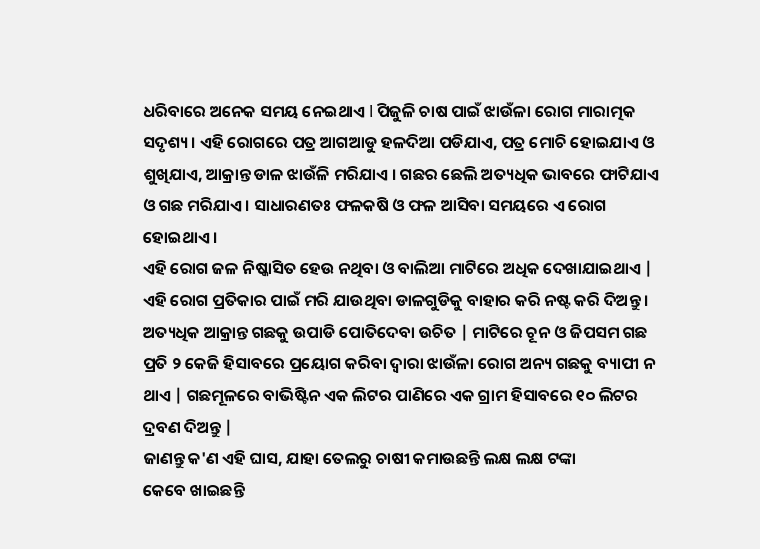ଧରିବାରେ ଅନେକ ସମୟ ନେଇଥାଏ l ପିଜୁଳି ଚାଷ ପାଇଁ ଝାଉଁଳା ରୋଗ ମାରାତ୍ମକ ସଦୃଶ୍ୟ । ଏହି ରୋଗରେ ପତ୍ର ଆଗଆଡୁ ହଳଦିଆ ପଡିଯାଏ, ପତ୍ର ମୋଚି ହୋଇଯାଏ ଓ ଶୁଖିଯାଏ, ଆକ୍ରାନ୍ତ ଡାଳ ଝାଉଁଳି ମରିଯାଏ । ଗଛର ଛେଲି ଅତ୍ୟଧିକ ଭାବରେ ଫାଟିଯାଏ ଓ ଗଛ ମରିଯାଏ । ସାଧାରଣତଃ ଫଳକଷି ଓ ଫଳ ଆସିବା ସମୟରେ ଏ ରୋଗ ହୋଇଥାଏ ।
ଏହି ରୋଗ ଜଳ ନିଷ୍କାସିତ ହେଉ ନଥିବା ଓ ବାଲିଆ ମାଟିରେ ଅଧିକ ଦେଖାଯାଇଥାଏ | ଏହି ରୋଗ ପ୍ରତିକାର ପାଇଁ ମରି ଯାଉଥିବା ଡାଳଗୁଡିକୁ ବାହାର କରି ନଷ୍ଟ କରି ଦିଅନ୍ତୁ । ଅତ୍ୟଧିକ ଆକ୍ରାନ୍ତ ଗଛକୁ ଉପାଡି ପୋତିଦେବା ଉଚିତ | ମାଟିରେ ଚୂନ ଓ ଜିପସମ ଗଛ ପ୍ରତି ୨ କେଜି ହିସାବରେ ପ୍ରୟୋଗ କରିବା ଦ୍ଵାରା ଝାଉଁଳା ରୋଗ ଅନ୍ୟ ଗଛକୁ ବ୍ୟାପୀ ନ ଥାଏ | ଗଛମୂଳରେ ବାଭିଷ୍ଟିନ ଏକ ଲିଟର ପାଣିରେ ଏକ ଗ୍ରାମ ହିସାବରେ ୧୦ ଲିଟର ଦ୍ରବଣ ଦିଅନ୍ତୁ |
ଜାଣନ୍ତୁ କ'ଣ ଏହି ଘାସ, ଯାହା ତେଲରୁ ଚାଷୀ କମାଉଛନ୍ତି ଲକ୍ଷ ଲକ୍ଷ ଟଙ୍କା
କେବେ ଖାଇଛନ୍ତି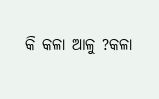କି କଳା ଆଳୁ ?କଳା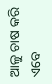ଆଳୁ ଚାଷ କରି ଏବେ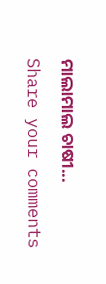ମାଲାମାଲ ଚାଷୀ...
Share your comments